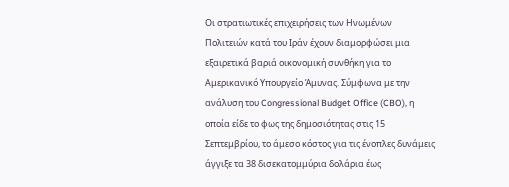Οι στρατιωτικές επιχειρήσεις των Ηνωμένων Πολιτειών κατά του Ιράν έχουν διαμορφώσει μια εξαιρετικά βαριά οικονομική συνθήκη για το Αμερικανικό Υπουργείο Άμυνας. Σύμφωνα με την ανάλυση του Congressional Budget Office (CBO), η οποία είδε το φως της δημοσιότητας στις 15 Σεπτεμβρίου, το άμεσο κόστος για τις ένοπλες δυνάμεις άγγιξε τα 38 δισεκατομμύρια δολάρια έως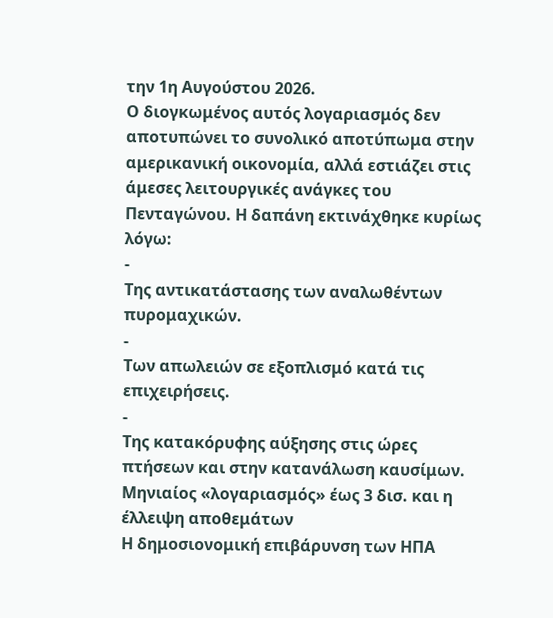την 1η Αυγούστου 2026.
Ο διογκωμένος αυτός λογαριασμός δεν αποτυπώνει το συνολικό αποτύπωμα στην αμερικανική οικονομία, αλλά εστιάζει στις άμεσες λειτουργικές ανάγκες του Πενταγώνου. Η δαπάνη εκτινάχθηκε κυρίως λόγω:
-
Της αντικατάστασης των αναλωθέντων πυρομαχικών.
-
Των απωλειών σε εξοπλισμό κατά τις επιχειρήσεις.
-
Της κατακόρυφης αύξησης στις ώρες πτήσεων και στην κατανάλωση καυσίμων.
Μηνιαίος «λογαριασμός» έως 3 δισ. και η έλλειψη αποθεμάτων
Η δημοσιονομική επιβάρυνση των ΗΠΑ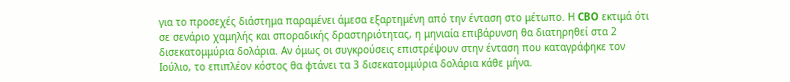για το προσεχές διάστημα παραμένει άμεσα εξαρτημένη από την ένταση στο μέτωπο. Η CBO εκτιμά ότι σε σενάριο χαμηλής και σποραδικής δραστηριότητας, η μηνιαία επιβάρυνση θα διατηρηθεί στα 2 δισεκατομμύρια δολάρια. Αν όμως οι συγκρούσεις επιστρέψουν στην ένταση που καταγράφηκε τον Ιούλιο, το επιπλέον κόστος θα φτάνει τα 3 δισεκατομμύρια δολάρια κάθε μήνα.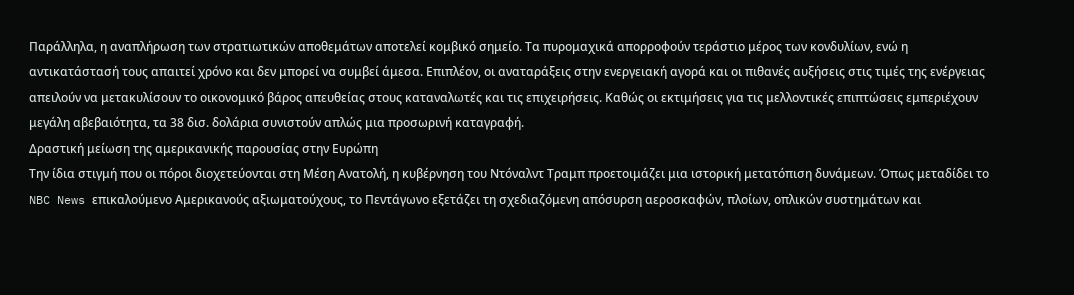Παράλληλα, η αναπλήρωση των στρατιωτικών αποθεμάτων αποτελεί κομβικό σημείο. Τα πυρομαχικά απορροφούν τεράστιο μέρος των κονδυλίων, ενώ η αντικατάστασή τους απαιτεί χρόνο και δεν μπορεί να συμβεί άμεσα. Επιπλέον, οι αναταράξεις στην ενεργειακή αγορά και οι πιθανές αυξήσεις στις τιμές της ενέργειας απειλούν να μετακυλίσουν το οικονομικό βάρος απευθείας στους καταναλωτές και τις επιχειρήσεις. Καθώς οι εκτιμήσεις για τις μελλοντικές επιπτώσεις εμπεριέχουν μεγάλη αβεβαιότητα, τα 38 δισ. δολάρια συνιστούν απλώς μια προσωρινή καταγραφή.
Δραστική μείωση της αμερικανικής παρουσίας στην Ευρώπη
Την ίδια στιγμή που οι πόροι διοχετεύονται στη Μέση Ανατολή, η κυβέρνηση του Ντόναλντ Τραμπ προετοιμάζει μια ιστορική μετατόπιση δυνάμεων. Όπως μεταδίδει το NBC News επικαλούμενο Αμερικανούς αξιωματούχους, το Πεντάγωνο εξετάζει τη σχεδιαζόμενη απόσυρση αεροσκαφών, πλοίων, οπλικών συστημάτων και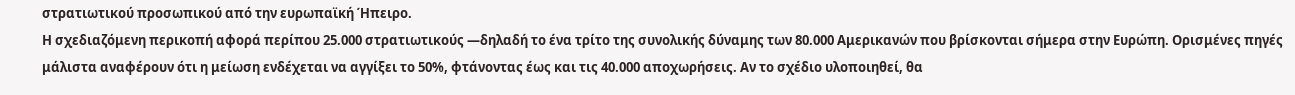στρατιωτικού προσωπικού από την ευρωπαϊκή Ήπειρο.
Η σχεδιαζόμενη περικοπή αφορά περίπου 25.000 στρατιωτικούς —δηλαδή το ένα τρίτο της συνολικής δύναμης των 80.000 Αμερικανών που βρίσκονται σήμερα στην Ευρώπη. Ορισμένες πηγές μάλιστα αναφέρουν ότι η μείωση ενδέχεται να αγγίξει το 50%, φτάνοντας έως και τις 40.000 αποχωρήσεις. Αν το σχέδιο υλοποιηθεί, θα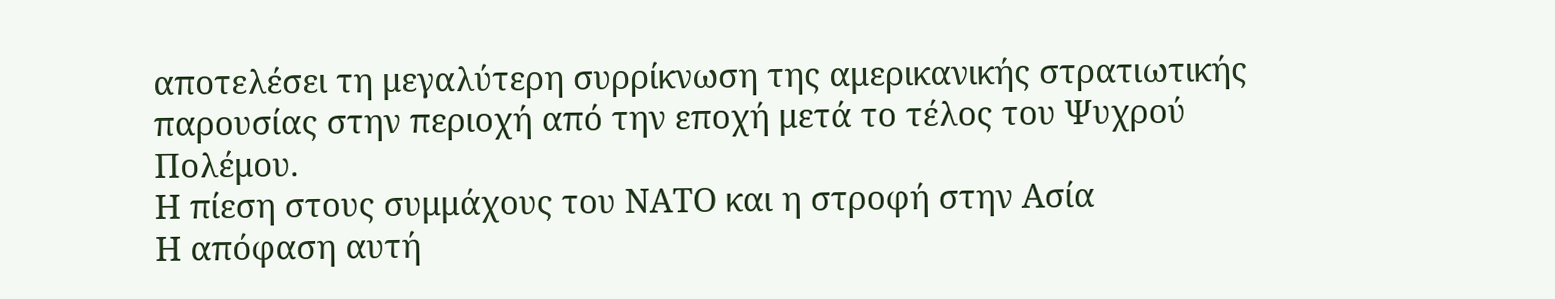αποτελέσει τη μεγαλύτερη συρρίκνωση της αμερικανικής στρατιωτικής παρουσίας στην περιοχή από την εποχή μετά το τέλος του Ψυχρού Πολέμου.
Η πίεση στους συμμάχους του ΝΑΤΟ και η στροφή στην Ασία
Η απόφαση αυτή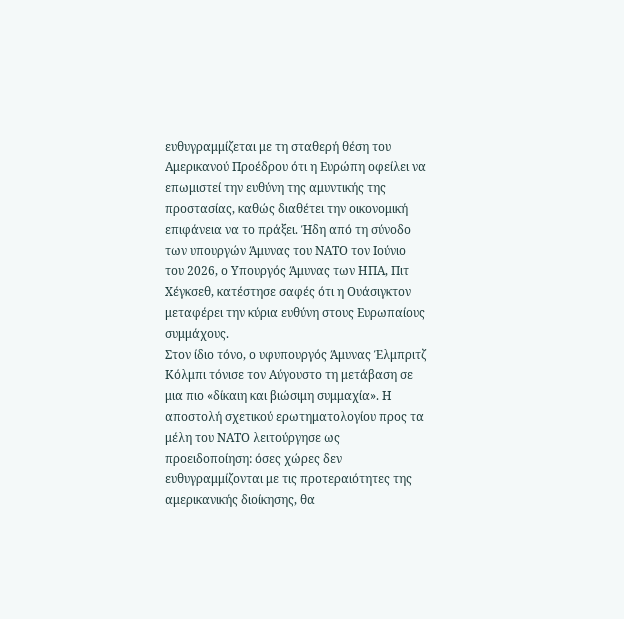ευθυγραμμίζεται με τη σταθερή θέση του Αμερικανού Προέδρου ότι η Ευρώπη οφείλει να επωμιστεί την ευθύνη της αμυντικής της προστασίας, καθώς διαθέτει την οικονομική επιφάνεια να το πράξει. Ήδη από τη σύνοδο των υπουργών Άμυνας του ΝΑΤΟ τον Ιούνιο του 2026, ο Υπουργός Άμυνας των ΗΠΑ, Πιτ Χέγκσεθ, κατέστησε σαφές ότι η Ουάσιγκτον μεταφέρει την κύρια ευθύνη στους Ευρωπαίους συμμάχους.
Στον ίδιο τόνο, ο υφυπουργός Άμυνας Έλμπριτζ Κόλμπι τόνισε τον Αύγουστο τη μετάβαση σε μια πιο «δίκαιη και βιώσιμη συμμαχία». Η αποστολή σχετικού ερωτηματολογίου προς τα μέλη του ΝΑΤΟ λειτούργησε ως προειδοποίηση: όσες χώρες δεν ευθυγραμμίζονται με τις προτεραιότητες της αμερικανικής διοίκησης, θα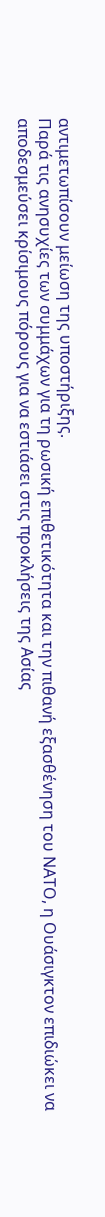αντιμετωπίσουν μείωση της υποστήριξης.
Παρά τις ανησυχίες των συμμάχων για τη ρωσική επιθετικότητα και την πιθανή εξασθένηση του ΝΑΤΟ, η Ουάσιγκτον επιδιώκει να αποδεσμεύσει κρίσιμους πόρους για να εστιάσει στις προκλήσεις της Ασίας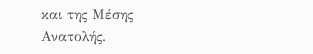και της Μέσης Ανατολής.